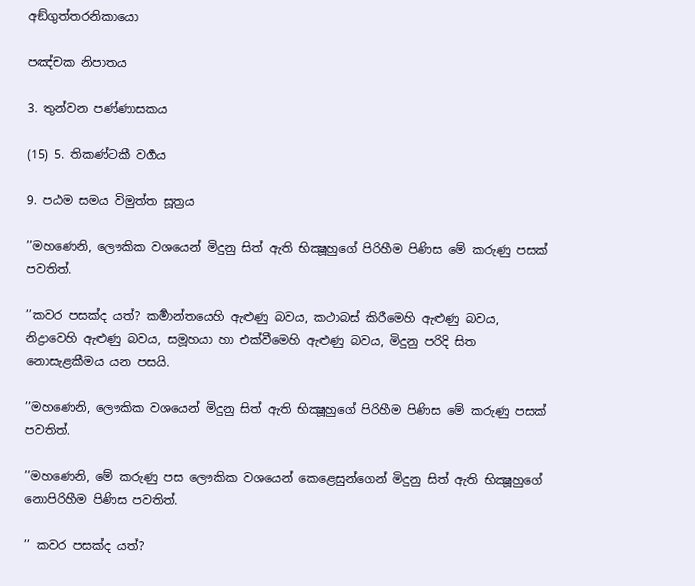අඞ්ගුත්තරනිකායො

පඤ්චක නිපාතය

3. තුන්වන පණ්ණාසකය

(15) 5. තිකණ්ටකී වර්‍ගය

9. පඨම සමය විමුත්ත සූත්‍රය

’’මහණෙනි, ලෞකික වශයෙන් මිදුනු සිත් ඇති භික්‍ෂූහුගේ පිරිහීම පිණිස මේ කරුණු පසක් පවතිත්.

’’කවර පසක්ද යත්? කර්‍මාන්තයෙහි ඇළුණු බවය, කථාබස් කිරීමෙහි ඇළුණු බවය, නිද්‍රාවෙහි ඇළුණු බවය, සමූහයා හා එක්වීමෙහි ඇළුණු බවය, මිදුනු පරිදි සිත නොසැළකීමය යන පසයි.

’’මහණෙනි, ලෞකික වශයෙන් මිදුනු සිත් ඇති භික්‍ෂූහුගේ පිරිහීම පිණිස මේ කරුණු පසක් පවතිත්.

’’මහණෙනි, මේ කරුණු පස ලෞකික වශයෙන් කෙළෙසුන්ගෙන් මිදුනු සිත් ඇති භික්‍ෂූහුගේ නොපිරිහීම පිණිස පවතිත්.

’’ කවර පසක්ද යත්?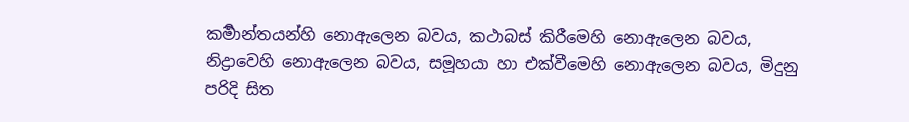කර්‍මාන්තයන්හි නොඇලෙන බවය, කථාබස් කිරීමෙහි නොඇලෙන බවය, නිද්‍රාවෙහි නොඇලෙන බවය, සමූහයා හා එක්වීමෙහි නොඇලෙන බවය, මිදුනු පරිදි සිත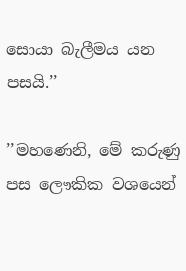සොයා බැලීමය යන පසයි.’’

’’මහණෙනි, මේ කරුණු පස ලෞකික වශයෙන්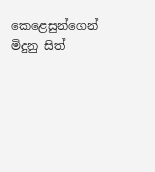කෙළෙසුන්ගෙන් මිදුනු සිත්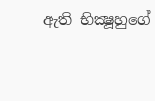ඇති භික්‍ෂූහුගේ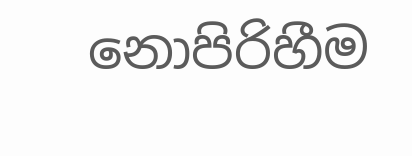නොපිරිහීම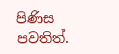පිණිස පවතිත්.